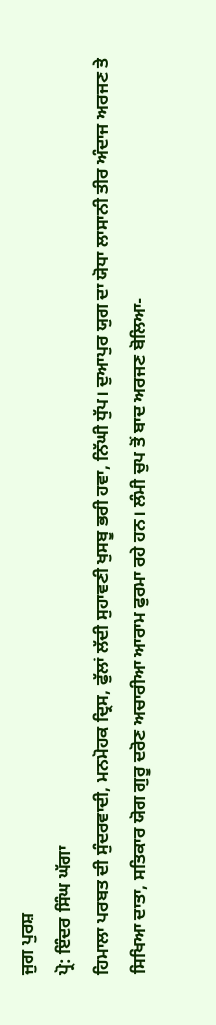ਜੁਗ ਪੁਰਸ਼
ਪ੍ਰੋ: ਇੰਦਰ ਸਿੰਘ ਘੱਗਾ
ਹਿਮਾਲਾ ਪਰਬਤ ਦੀ ਸੁੰਦਰਵਾਦੀ, ਮਨਮੋਹਕ ਦ੍ਰਿਸ, ਫੁੱਲਾਂ ਲੱਦੀ ਸੁਹਾਵਣੀ ਖੁਸਬੂ ਭਰੀ ਹਵਾ, ਨਿੱਘੀ ਧੁੱਪ। ਦੁਆਪੁਰ ਯੁਗ ਦਾ ਯੋਧਾ ਲਾਸਾਨੀ ਤੀਰ ਅੰਦਾਜ ਅਰਜਣ ਤੇ ਸਿਖਿਆ ਦਾਤਾ, ਸਤਿਕਾਰ ਯੋਗ ਗੁਰੂ ਦਰੋਣ ਅਚਾਰੀਆ ਆਰਾਮ ਫੁਰਮਾ ਰਹੇ ਹਨ। ਲੰਮੀ ਚੁਪ ਤੋਂ ਬਾਦ ਅਰਜਣ ਬੋਲਿਆ-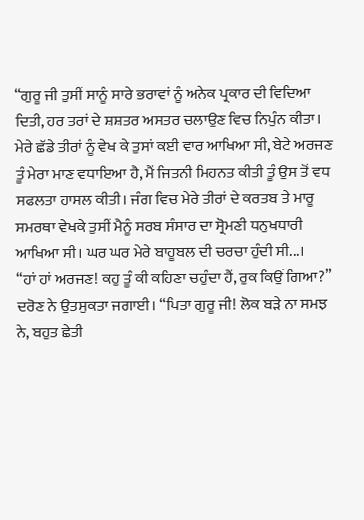“ਗੁਰੂ ਜੀ ਤੁਸੀਂ ਸਾਨੂੰ ਸਾਰੇ ਭਰਾਵਾਂ ਨੂੰ ਅਨੇਕ ਪ੍ਰਕਾਰ ਦੀ ਵਿਦਿਆ ਦਿਤੀ, ਹਰ ਤਰਾਂ ਦੇ ਸ਼ਸ਼ਤਰ ਅਸਤਰ ਚਲਾਉਣ ਵਿਚ ਨਿਪੁੰਨ ਕੀਤਾ। ਮੇਰੇ ਛੱਡੇ ਤੀਰਾਂ ਨੂੰ ਵੇਖ ਕੇ ਤੁਸਾਂ ਕਈ ਵਾਰ ਆਖਿਆ ਸੀ, ਬੇਟੇ ਅਰਜਣ ਤੂੰ ਮੇਰਾ ਮਾਣ ਵਧਾਇਆ ਹੈ, ਮੈਂ ਜਿਤਨੀ ਮਿਹਨਤ ਕੀਤੀ ਤੂੰ ਉਸ ਤੋਂ ਵਧ ਸਫਲਤਾ ਹਾਸਲ ਕੀਤੀ। ਜੰਗ ਵਿਚ ਮੇਰੇ ਤੀਰਾਂ ਦੇ ਕਰਤਬ ਤੇ ਮਾਰੂ ਸਮਰਥਾ ਵੇਖਕੇ ਤੁਸੀਂ ਮੈਨੂੰ ਸਰਬ ਸੰਸਾਰ ਦਾ ਸ੍ਰੋਮਣੀ ਧਨੁਖਧਾਰੀ ਆਖਿਆ ਸੀ। ਘਰ ਘਰ ਮੇਰੇ ਬਾਹੂਬਲ ਦੀ ਚਰਚਾ ਹੁੰਦੀ ਸੀ...।
“ਹਾਂ ਹਾਂ ਅਰਜਣ! ਕਹੁ ਤੂੰ ਕੀ ਕਹਿਣਾ ਚਹੁੰਦਾ ਹੈਂ, ਰੁਕ ਕਿਉਂ ਗਿਆ?” ਦਰੋਣ ਨੇ ਉਤਸੁਕਤਾ ਜਗਾਈ। “ਪਿਤਾ ਗੁਰੂ ਜੀ! ਲੋਕ ਬੜੇ ਨਾ ਸਮਝ ਨੇ, ਬਹੁਤ ਛੇਤੀ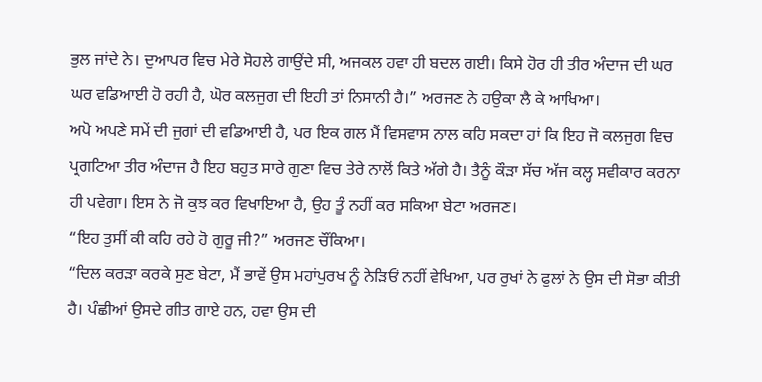ਭੁਲ ਜਾਂਦੇ ਨੇ। ਦੁਆਪਰ ਵਿਚ ਮੇਰੇ ਸੋਹਲੇ ਗਾਉਂਦੇ ਸੀ, ਅਜਕਲ ਹਵਾ ਹੀ ਬਦਲ ਗਈ। ਕਿਸੇ ਹੋਰ ਹੀ ਤੀਰ ਅੰਦਾਜ ਦੀ ਘਰ ਘਰ ਵਡਿਆਈ ਹੋ ਰਹੀ ਹੈ, ਘੋਰ ਕਲਜੁਗ ਦੀ ਇਹੀ ਤਾਂ ਨਿਸਾਨੀ ਹੈ।” ਅਰਜਣ ਨੇ ਹਉਕਾ ਲੈ ਕੇ ਆਖਿਆ।
ਅਪੋ ਅਪਣੇ ਸਮੇਂ ਦੀ ਜੁਗਾਂ ਦੀ ਵਡਿਆਈ ਹੈ, ਪਰ ਇਕ ਗਲ ਮੈਂ ਵਿਸਵਾਸ ਨਾਲ ਕਹਿ ਸਕਦਾ ਹਾਂ ਕਿ ਇਹ ਜੋ ਕਲਜੁਗ ਵਿਚ ਪ੍ਰਗਟਿਆ ਤੀਰ ਅੰਦਾਜ ਹੈ ਇਹ ਬਹੁਤ ਸਾਰੇ ਗੁਣਾ ਵਿਚ ਤੇਰੇ ਨਾਲੋਂ ਕਿਤੇ ਅੱਗੇ ਹੈ। ਤੈਨੂੰ ਕੌੜਾ ਸੱਚ ਅੱਜ ਕਲ੍ਹ ਸਵੀਕਾਰ ਕਰਨਾ ਹੀ ਪਵੇਗਾ। ਇਸ ਨੇ ਜੋ ਕੁਝ ਕਰ ਵਿਖਾਇਆ ਹੈ, ਉਹ ਤੂੰ ਨਹੀਂ ਕਰ ਸਕਿਆ ਬੇਟਾ ਅਰਜਣ।
“ਇਹ ਤੁਸੀਂ ਕੀ ਕਹਿ ਰਹੇ ਹੋ ਗੁਰੂ ਜੀ?” ਅਰਜਣ ਚੌਂਕਿਆ।
“ਦਿਲ ਕਰੜਾ ਕਰਕੇ ਸੁਣ ਬੇਟਾ, ਮੈਂ ਭਾਵੇਂ ਉਸ ਮਹਾਂਪੁਰਖ ਨੂੰ ਨੇੜਿਓਂ ਨਹੀਂ ਵੇਖਿਆ, ਪਰ ਰੁਖਾਂ ਨੇ ਫੁਲਾਂ ਨੇ ਉਸ ਦੀ ਸੋਭਾ ਕੀਤੀ ਹੈ। ਪੰਛੀਆਂ ਉਸਦੇ ਗੀਤ ਗਾਏ ਹਨ, ਹਵਾ ਉਸ ਦੀ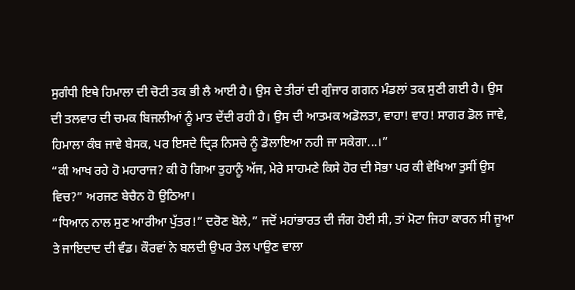ਸੁਗੰਧੀ ਇਥੇ ਹਿਮਾਲਾ ਦੀ ਚੋਟੀ ਤਕ ਭੀ ਲੈ ਆਈ ਹੈ। ਉਸ ਦੇ ਤੀਰਾਂ ਦੀ ਗੁੰਜਾਰ ਗਗਨ ਮੰਡਲਾਂ ਤਕ ਸੁਣੀ ਗਈ ਹੈ। ਉਸ ਦੀ ਤਲਵਾਰ ਦੀ ਚਮਕ ਬਿਜਲੀਆਂ ਨੂੰ ਮਾਤ ਦੇਂਦੀ ਰਹੀ ਹੈ। ਉਸ ਦੀ ਆਤਮਕ ਅਡੋਲਤਾ, ਵਾਹਾ! ਵਾਹ! ਸਾਗਰ ਡੋਲ ਜਾਵੇ, ਹਿਮਾਲਾ ਕੰਬ ਜਾਵੇ ਬੇਸਕ, ਪਰ ਇਸਦੇ ਦ੍ਰਿੜ ਨਿਸਚੇ ਨੂੰ ਡੋਲਾਇਆ ਨਹੀ ਜਾ ਸਕੇਗਾ...।”
“ਕੀ ਆਖ ਰਹੇ ਹੋ ਮਹਾਰਾਜ? ਕੀ ਹੋ ਗਿਆ ਤੁਹਾਨੂੰ ਅੱਜ, ਮੇਰੇ ਸਾਹਮਣੇ ਕਿਸੇ ਹੋਰ ਦੀ ਸੋਭਾ ਪਰ ਕੀ ਵੇਖਿਆ ਤੁਸੀਂ ਉਸ ਵਿਚ?” ਅਰਜਣ ਬੇਚੈਨ ਹੋ ਉਠਿਆ।
“ਧਿਆਨ ਨਾਲ ਸੁਣ ਆਰੀਆ ਪੁੱਤਰ!” ਦਰੋਣ ਬੋਲੇ,” ਜਦੋਂ ਮਹਾਂਭਾਰਤ ਦੀ ਜੰਗ ਹੋਈ ਸੀ, ਤਾਂ ਮੋਟਾ ਜਿਹਾ ਕਾਰਨ ਸੀ ਜੂਆ ਤੇ ਜਾਇਦਾਦ ਦੀ ਵੰਡ। ਕੌਰਵਾਂ ਨੇ ਬਲਦੀ ਉਪਰ ਤੇਲ ਪਾਉਣ ਵਾਲਾ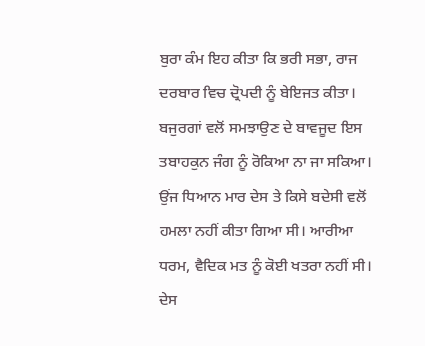ਬੁਰਾ ਕੰਮ ਇਹ ਕੀਤਾ ਕਿ ਭਰੀ ਸਭਾ, ਰਾਜ ਦਰਬਾਰ ਵਿਚ ਦ੍ਰੋਪਦੀ ਨੂੰ ਬੇਇਜਤ ਕੀਤਾ। ਬਜੁਰਗਾਂ ਵਲੋਂ ਸਮਝਾਉਣ ਦੇ ਬਾਵਜੂਦ ਇਸ ਤਬਾਹਕੁਨ ਜੰਗ ਨੂੰ ਰੋਕਿਆ ਨਾ ਜਾ ਸਕਿਆ। ਉਂਜ ਧਿਆਨ ਮਾਰ ਦੇਸ ਤੇ ਕਿਸੇ ਬਦੇਸੀ ਵਲੋਂ ਹਮਲਾ ਨਹੀਂ ਕੀਤਾ ਗਿਆ ਸੀ। ਆਰੀਆ ਧਰਮ, ਵੈਦਿਕ ਮਤ ਨੂੰ ਕੋਈ ਖਤਰਾ ਨਹੀਂ ਸੀ। ਦੇਸ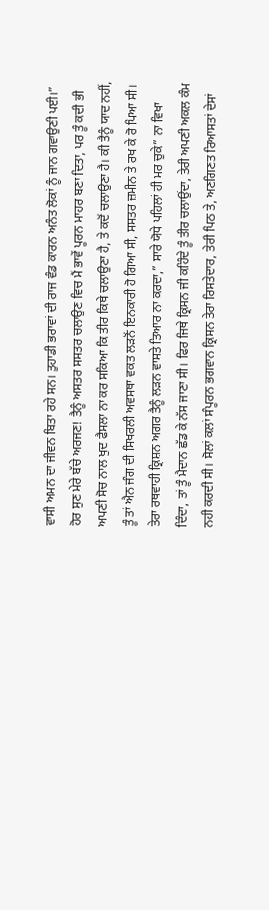ਵਾਸੀ ਅਮਨ ਦਾ ਜੀਵਨ ਬਿਤਾ ਰਹੇ ਸਨ। ਤੁਹਾਡੀ ਭਰਾਵਾਂ ਦੀ ਰਾਜ ਵੰਡ ਕਾਰਨ ਅਨੰਤ ਲੋਕਾਂ ਨੂੰ ਜਾਨ ਗਵਾਉਣੀ ਪਈ।”
ਹੋਰ ਸੁਣ ਮੇਰੇ ਬੱਚੇ ਅਰਜਣ! ਤੈਨੂੰ ਅਸਤਰ ਸਸਤਰ ਚਲਾਉਣ ਵਿਚ ਮੈਂ ਭਾਵੇਂ ਪੂਰਨ ਮਾਹਰ ਬਣਾ ਦਿਤਾ, ਪਰ ਤੂੰ ਕਦੀ ਭੀ ਅਪਣੀ ਸੋਚ ਨਾਲ ਖੁਦ ਫੈਸਲਾ ਨਾ ਕਰ ਸਕਿਆ ਕਿ ਤੀਰ ਕਿਥੇ ਚਲਾਉਣਾ ਹੈ, ਤੇ ਕਦੋਂ ਚਲਾਉਣਾ ਹੈ। ਕੀ ਤੈਨੂੰ ਯਾਦ ਨਹੀਂ, ਤੂੰ ਤਾਂ ਐਨ ਜੰਗ ਦੀ ਸਿਖਰਲੀ ਅਵਸਥਾ ਵਕਤ ਲੜਨੋਂ ਇਨਕਾਰੀ ਹੋ ਗਿਆ ਸੀ, ਸਸਤਰ ਜ਼ਮੀਨ ਤੇ ਰਖ ਕੇ ਰੋ ਪਿਆ ਸੀ। ਤੇਰਾ ਰਥਵਾਹੀ ਕ੍ਰਿਸ਼ਨ ਅਗਰ ਤੈਨੂੰ ਲੜਨ ਵਾਸਤੇ ਤਿਆਰ ਨਾ ਕਰਦਾ,” ਸਾਰੇ ਯੋਧੇ ਪਹਿਲਾਂ ਹੀ ਮਰ ਚੁਕੇ” ਨਾ ਵਿਖਾ ਦਿੰਦਾ, ਤਾਂ ਤੂੰ ਮੈਦਾਨ ਛੱਡ ਕੇ ਨੱਸ ਜਾਣਾ ਸੀ। ਫਿਰ ਜਿਥੇ ਕ੍ਰਿਸਨ ਜੀ ਕਹਿੰਦੇ ਤੂੰ ਤੀਰ ਚਲਾਉਂਦਾ, ਤੇਰੀ ਅਪਣੀ ਅਕਲ ਕੰਮ ਨਹੀ ਕਰਦੀ ਸੀ। ਸੋਲਾਂ ਕਲਾਂ ਸੰਪੂਰਨ ਭਗਵਾਨ ਕ੍ਰਿਸਨ ਤੇਰਾ ਰਿਸਤੇਦਾਰ, ਤੇਰੀ ਪਿਠ ਤੇ, ਅਣਗਿਣਤ ਰਿਆਸਤਾਂ ਦੇਸਾਂ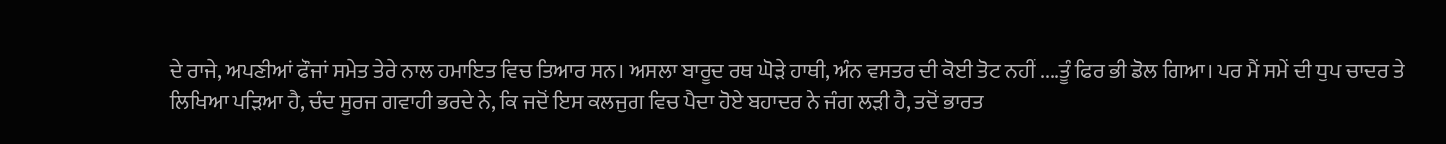ਦੇ ਰਾਜੇ, ਅਪਣੀਆਂ ਫੌਜਾਂ ਸਮੇਤ ਤੇਰੇ ਨਾਲ ਹਮਾਇਤ ਵਿਚ ਤਿਆਰ ਸਨ। ਅਸਲਾ ਬਾਰੂਦ ਰਥ ਘੋੜੇ ਹਾਥੀ, ਅੰਨ ਵਸਤਰ ਦੀ ਕੋਈ ਤੋਟ ਨਹੀਂ ....ਤੂੰ ਫਿਰ ਭੀ ਡੋਲ ਗਿਆ। ਪਰ ਮੈਂ ਸਮੇਂ ਦੀ ਧੁਪ ਚਾਦਰ ਤੇ ਲਿਖਿਆ ਪੜਿਆ ਹੈ, ਚੰਦ ਸੂਰਜ ਗਵਾਹੀ ਭਰਦੇ ਨੇ, ਕਿ ਜਦੋਂ ਇਸ ਕਲਜੁਗ ਵਿਚ ਪੈਦਾ ਹੋਏ ਬਹਾਦਰ ਨੇ ਜੰਗ ਲੜੀ ਹੈ, ਤਦੋਂ ਭਾਰਤ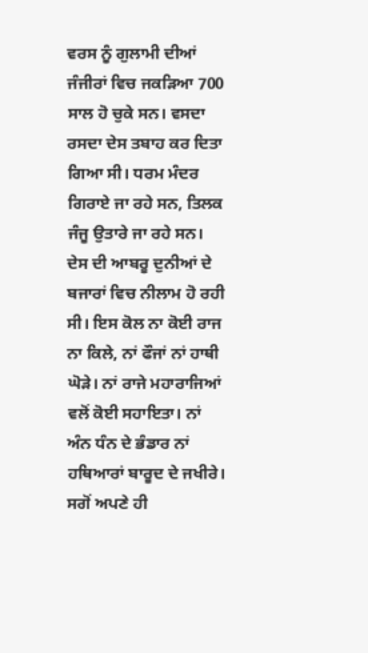ਵਰਸ ਨੂੰ ਗੁਲਾਮੀ ਦੀਆਂ ਜੰਜੀਰਾਂ ਵਿਚ ਜਕੜਿਆ 700 ਸਾਲ ਹੋ ਚੁਕੇ ਸਨ। ਵਸਦਾ ਰਸਦਾ ਦੇਸ ਤਬਾਹ ਕਰ ਦਿਤਾ ਗਿਆ ਸੀ। ਧਰਮ ਮੰਦਰ ਗਿਰਾਏ ਜਾ ਰਹੇ ਸਨ, ਤਿਲਕ ਜੰਜੂ ਉਤਾਰੇ ਜਾ ਰਹੇ ਸਨ। ਦੇਸ ਦੀ ਆਬਰੂ ਦੁਨੀਆਂ ਦੇ ਬਜਾਰਾਂ ਵਿਚ ਨੀਲਾਮ ਹੋ ਰਹੀ ਸੀ। ਇਸ ਕੋਲ ਨਾ ਕੋਈ ਰਾਜ ਨਾ ਕਿਲੇ, ਨਾਂ ਫੌਜਾਂ ਨਾਂ ਹਾਥੀ ਘੋੜੇ। ਨਾਂ ਰਾਜੇ ਮਹਾਰਾਜਿਆਂ ਵਲੋਂ ਕੋਈ ਸਹਾਇਤਾ। ਨਾਂ ਅੰਨ ਧੰਨ ਦੇ ਭੰਡਾਰ ਨਾਂ ਹਥਿਆਰਾਂ ਬਾਰੂਦ ਦੇ ਜਖੀਰੇ। ਸਗੋਂ ਅਪਣੇ ਹੀ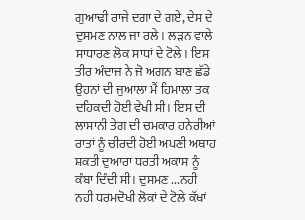ਗੁਆਢੀ ਰਾਜੇ ਦਗਾ ਦੇ ਗਏ, ਦੇਸ ਦੇ ਦੁਸਮਣ ਨਾਲ ਜਾ ਰਲੇ। ਲੜਨ ਵਾਲੇ ਸਾਧਾਰਣ ਲੋਕ ਸਾਧਾਂ ਦੇ ਟੋਲੇ। ਇਸ ਤੀਰ ਅੰਦਾਜ ਨੇ ਜੋ ਅਗਨ ਬਾਣ ਛੱਡੇ ਉਹਨਾਂ ਦੀ ਜੁਆਲਾ ਮੈਂ ਹਿਮਾਲਾ ਤਕ ਦਹਿਕਦੀ ਹੋਈ ਵੇਖੀ ਸੀ। ਇਸ ਦੀ ਲਾਸਾਨੀ ਤੇਗ ਦੀ ਚਮਕਾਰ ਹਨੇਰੀਆਂ ਰਾਤਾਂ ਨੂੰ ਚੀਰਦੀ ਹੋਈ ਅਪਣੀ ਅਥਾਹ ਸ਼ਕਤੀ ਦੁਆਰਾ ਧਰਤੀ ਅਕਾਸ ਨੂੰ ਕੰਬਾ ਦਿੰਦੀ ਸੀ। ਦੁਸਮਣ ...ਨਹੀ ਨਹੀ ਧਰਮਦੋਖੀ ਲੋਕਾਂ ਦੇ ਟੋਲੇ ਕੱਖਾਂ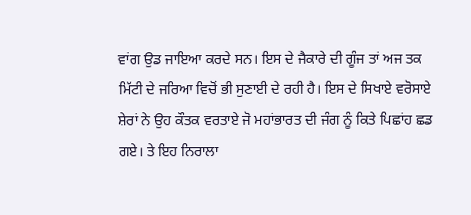ਵਾਂਗ ਉਡ ਜਾਇਆ ਕਰਦੇ ਸਨ। ਇਸ ਦੇ ਜੈਕਾਰੇ ਦੀ ਗੂੰਜ ਤਾਂ ਅਜ ਤਕ ਮਿੱਟੀ ਦੇ ਜਰਿਆ ਵਿਚੋਂ ਭੀ ਸੁਣਾਈ ਦੇ ਰਹੀ ਹੈ। ਇਸ ਦੇ ਸਿਖਾਏ ਵਰੋਸਾਏ ਸ਼ੇਰਾਂ ਨੇ ਉਹ ਕੌਤਕ ਵਰਤਾਏ ਜੋ ਮਹਾਂਭਾਰਤ ਦੀ ਜੰਗ ਨੂੰ ਕਿਤੇ ਪਿਛਾਂਹ ਛਡ ਗਏ। ਤੇ ਇਹ ਨਿਰਾਲਾ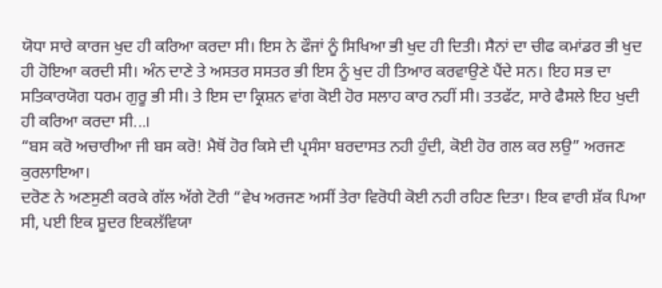ਯੋਧਾ ਸਾਰੇ ਕਾਰਜ ਖੁਦ ਹੀ ਕਰਿਆ ਕਰਦਾ ਸੀ। ਇਸ ਨੇ ਫੌਜਾਂ ਨੂੰ ਸਿਖਿਆ ਭੀ ਖੁਦ ਹੀ ਦਿਤੀ। ਸੈਨਾਂ ਦਾ ਚੀਫ ਕਮਾਂਡਰ ਭੀ ਖੁਦ ਹੀ ਹੋਇਆ ਕਰਦੀ ਸੀ। ਅੰਨ ਦਾਣੇ ਤੇ ਅਸਤਰ ਸਸਤਰ ਭੀ ਇਸ ਨੂੰ ਖੁਦ ਹੀ ਤਿਆਰ ਕਰਵਾਉਣੇ ਪੈਂਦੇ ਸਨ। ਇਹ ਸਭ ਦਾ ਸਤਿਕਾਰਯੋਗ ਧਰਮ ਗੁਰੂ ਭੀ ਸੀ। ਤੇ ਇਸ ਦਾ ਕ੍ਰਿਸ਼ਨ ਵਾਂਗ ਕੋਈ ਹੋਰ ਸਲਾਹ ਕਾਰ ਨਹੀਂ ਸੀ। ਤਤਫੱਟ, ਸਾਰੇ ਫੈਸਲੇ ਇਹ ਖੁਦੀ ਹੀ ਕਰਿਆ ਕਰਦਾ ਸੀ...।
“ਬਸ ਕਰੋ ਅਚਾਰੀਆ ਜੀ ਬਸ ਕਰੋ! ਮੈਥੋਂ ਹੋਰ ਕਿਸੇ ਦੀ ਪ੍ਰਸੰਸਾ ਬਰਦਾਸਤ ਨਹੀ ਹੁੰਦੀ, ਕੋਈ ਹੋਰ ਗਲ ਕਰ ਲਉ” ਅਰਜਣ ਕੁਰਲਾਇਆ।
ਦਰੋਣ ਨੇ ਅਣਸੁਣੀ ਕਰਕੇ ਗੱਲ ਅੱਗੇ ਟੋਰੀ “ਵੇਖ ਅਰਜਣ ਅਸੀਂ ਤੇਰਾ ਵਿਰੋਧੀ ਕੋਈ ਨਹੀ ਰਹਿਣ ਦਿਤਾ। ਇਕ ਵਾਰੀ ਸ਼ੱਕ ਪਿਆ ਸੀ, ਪਈ ਇਕ ਸ਼ੂਦਰ ਇਕਲੱਵਿਯਾ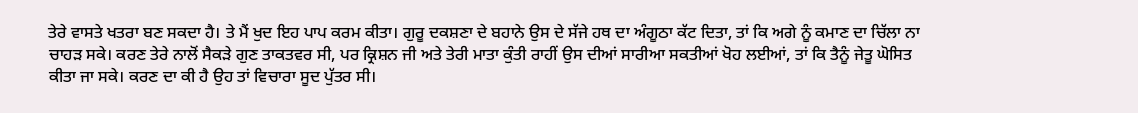ਤੇਰੇ ਵਾਸਤੇ ਖਤਰਾ ਬਣ ਸਕਦਾ ਹੈ। ਤੇ ਮੈਂ ਖੁਦ ਇਹ ਪਾਪ ਕਰਮ ਕੀਤਾ। ਗੁਰੂ ਦਕਸ਼ਣਾ ਦੇ ਬਹਾਨੇ ਉਸ ਦੇ ਸੱਜੇ ਹਥ ਦਾ ਅੰਗੂਠਾ ਕੱਟ ਦਿਤਾ, ਤਾਂ ਕਿ ਅਗੇ ਨੂੰ ਕਮਾਣ ਦਾ ਚਿੱਲਾ ਨਾ ਚਾਹੜ ਸਕੇ। ਕਰਣ ਤੇਰੇ ਨਾਲੋਂ ਸੈਕੜੇ ਗੁਣ ਤਾਕਤਵਰ ਸੀ, ਪਰ ਕ੍ਰਿਸ਼ਨ ਜੀ ਅਤੇ ਤੇਰੀ ਮਾਤਾ ਕੁੰਤੀ ਰਾਹੀਂ ਉਸ ਦੀਆਂ ਸਾਰੀਆ ਸਕਤੀਆਂ ਖੋਹ ਲਈਆਂ, ਤਾਂ ਕਿ ਤੈਨੂੰ ਜੇਤੂ ਘੋਸਿਤ ਕੀਤਾ ਜਾ ਸਕੇ। ਕਰਣ ਦਾ ਕੀ ਹੈ ਉਹ ਤਾਂ ਵਿਚਾਰਾ ਸੂਦ ਪੁੱਤਰ ਸੀ।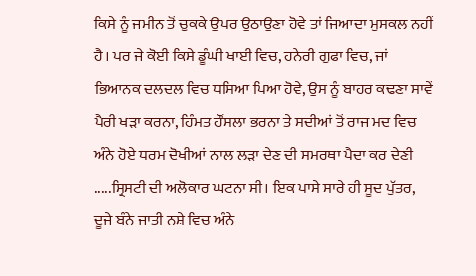ਕਿਸੇ ਨੂੰ ਜਮੀਨ ਤੋਂ ਚੁਕਕੇ ਉਪਰ ਉਠਾਉਣਾ ਹੋਵੇ ਤਾਂ ਜਿਆਦਾ ਮੁਸਕਲ ਨਹੀਂ ਹੈ। ਪਰ ਜੇ ਕੋਈ ਕਿਸੇ ਡੂੰਘੀ ਖਾਈ ਵਿਚ, ਹਨੇਰੀ ਗੁਫਾ ਵਿਚ, ਜਾਂ ਭਿਆਨਕ ਦਲਦਲ ਵਿਚ ਧਸਿਆ ਪਿਆ ਹੋਵੇ, ਉਸ ਨੂੰ ਬਾਹਰ ਕਢਣਾ ਸਾਵੇਂ ਪੈਰੀ ਖੜਾ ਕਰਨਾ, ਹਿੰਮਤ ਹੌਂਸਲਾ ਭਰਨਾ ਤੇ ਸਦੀਆਂ ਤੋਂ ਰਾਜ ਮਦ ਵਿਚ ਅੰਨੇ ਹੋਏ ਧਰਮ ਦੋਖੀਆਂ ਨਾਲ ਲੜਾ ਦੇਣ ਦੀ ਸਮਰਥਾ ਪੈਦਾ ਕਰ ਦੇਣੀ .....ਸ੍ਰਿਸਟੀ ਦੀ ਅਲੋਕਾਰ ਘਟਨਾ ਸੀ। ਇਕ ਪਾਸੇ ਸਾਰੇ ਹੀ ਸੂਦ ਪੁੱਤਰ, ਦੂਜੇ ਬੰਨੇ ਜਾਤੀ ਨਸ਼ੇ ਵਿਚ ਅੰਨੇ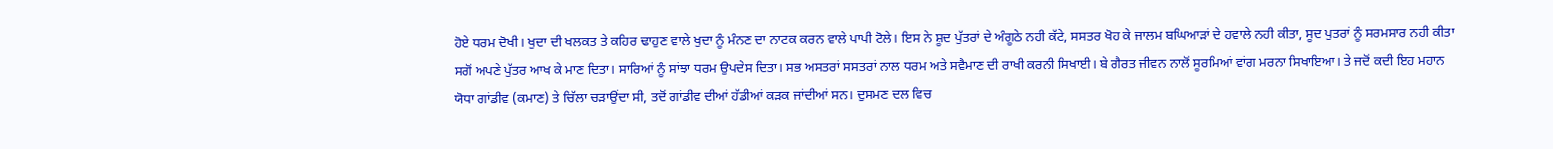ਹੋਏ ਧਰਮ ਦੋਖੀ। ਖੁਦਾ ਦੀ ਖਲਕਤ ਤੇ ਕਹਿਰ ਢਾਹੁਣ ਵਾਲੇ ਖੁਦਾ ਨੂੰ ਮੰਨਣ ਦਾ ਨਾਟਕ ਕਰਨ ਵਾਲੇ ਪਾਪੀ ਟੋਲੇ। ਇਸ ਨੇ ਸ਼ੂਦ ਪੁੱਤਰਾਂ ਦੇ ਅੰਗੂਠੇ ਨਹੀ ਕੱਟੇ, ਸਸਤਰ ਖੋਹ ਕੇ ਜਾਲਮ ਬਘਿਆੜਾਂ ਦੇ ਹਵਾਲੇ ਨਹੀ ਕੀਤਾ, ਸੂਦ ਪੁਤਰਾਂ ਨੂੰ ਸਰਮਸਾਰ ਨਹੀ ਕੀਤਾ ਸਗੋਂ ਅਪਣੇ ਪੁੱਤਰ ਆਖ ਕੇ ਮਾਣ ਦਿਤਾ। ਸਾਰਿਆਂ ਨੂੰ ਸਾਂਝਾ ਧਰਮ ਉਪਦੇਸ ਦਿਤਾ। ਸਭ ਅਸਤਰਾਂ ਸਸਤਰਾਂ ਨਾਲ ਧਰਮ ਅਤੇ ਸਵੈਮਾਣ ਦੀ ਰਾਖੀ ਕਰਨੀ ਸਿਖਾਈ। ਬੇ ਗੈਰਤ ਜੀਵਨ ਨਾਲੋਂ ਸੂਰਮਿਆਂ ਵਾਂਗ ਮਰਨਾ ਸਿਖਾਇਆ। ਤੇ ਜਦੋਂ ਕਦੀ ਇਹ ਮਹਾਨ ਯੋਧਾ ਗਾਂਡੀਵ (ਕਮਾਣ) ਤੇ ਚਿੱਲਾ ਚੜਾਉਂਦਾ ਸੀ, ਤਦੋਂ ਗਾਂਡੀਵ ਦੀਆਂ ਹੱਡੀਆਂ ਕੜਕ ਜਾਂਦੀਆਂ ਸਨ। ਦੁਸਮਣ ਦਲ ਵਿਚ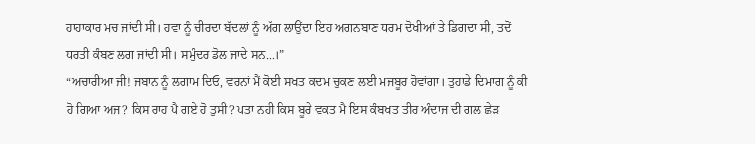ਹਾਹਾਕਾਰ ਮਚ ਜਾਂਦੀ ਸੀ। ਹਵਾ ਨੂੰ ਚੀਰਦਾ ਬੱਦਲਾਂ ਨੂੰ ਅੱਗ ਲਾਉਂਦਾ ਇਹ ਅਗਨਬਾਣ ਧਰਮ ਦੋਖੀਆਂ ਤੇ ਡਿਗਦਾ ਸੀ, ਤਦੋਂ ਧਰਤੀ ਕੰਬਣ ਲਗ ਜਾਂਦੀ ਸੀ। ਸਮੁੰਦਰ ਡੋਲ ਜਾਦੇ ਸਨ...।”
“ਅਚਾਰੀਆ ਜੀ! ਜਬਾਨ ਨੂੰ ਲਗਾਮ ਦਿਓ, ਵਰਨਾਂ ਮੈਂ ਕੋਈ ਸਖਤ ਕਦਮ ਚੁਕਣ ਲਈ ਮਜਬੂਰ ਹੋਵਾਂਗਾ। ਤੁਹਾਡੇ ਦਿਮਾਗ ਨੂੰ ਕੀ ਹੋ ਗਿਆ ਅਜ? ਕਿਸ ਰਾਹ ਪੈ ਗਏ ਹੋ ਤੁਸੀ? ਪਤਾ ਨਹੀ ਕਿਸ ਬੂਰੇ ਵਕਤ ਮੈ ਇਸ ਕੰਬਖਤ ਤੀਰ ਅੰਦਾਜ ਦੀ ਗਲ ਛੇੜ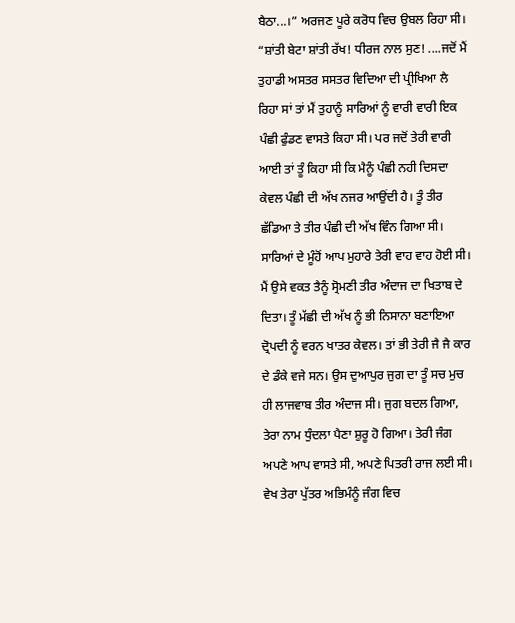ਬੈਠਾ...।” ਅਰਜਣ ਪੂਰੇ ਕਰੋਧ ਵਿਚ ਉਬਲ ਰਿਹਾ ਸੀ।
“ਸ਼ਾਂਤੀ ਬੇਟਾ ਸ਼ਾਂਤੀ ਰੱਖ! ਧੀਰਜ ਨਾਲ ਸੁਣ! ....ਜਦੋਂ ਮੈਂ ਤੁਹਾਡੀ ਅਸਤਰ ਸਸਤਰ ਵਿਦਿਆ ਦੀ ਪ੍ਰੀਖਿਆ ਲੈ ਰਿਹਾ ਸਾਂ ਤਾਂ ਮੈਂ ਤੁਹਾਨੂੰ ਸਾਰਿਆਂ ਨੂੰ ਵਾਰੀ ਵਾਰੀ ਇਕ ਪੰਛੀ ਫੁੰਡਣ ਵਾਸਤੇ ਕਿਹਾ ਸੀ। ਪਰ ਜਦੋਂ ਤੇਰੀ ਵਾਰੀ ਆਈ ਤਾਂ ਤੂੰ ਕਿਹਾ ਸੀ ਕਿ ਮੈਨੂੰ ਪੰਛੀ ਨਹੀ ਦਿਸਦਾ ਕੇਵਲ ਪੰਛੀ ਦੀ ਅੱਖ ਨਜਰ ਆਉਂਦੀ ਹੈ। ਤੂੰ ਤੀਰ ਛੱਡਿਆ ਤੇ ਤੀਰ ਪੰਛੀ ਦੀ ਅੱਖ ਵਿੰਨ ਗਿਆ ਸੀ। ਸਾਰਿਆਂ ਦੇ ਮੂੰਹੋਂ ਆਪ ਮੁਹਾਰੇ ਤੇਰੀ ਵਾਹ ਵਾਹ ਹੋਈ ਸੀ। ਮੈਂ ਉਸੇ ਵਕਤ ਤੈਨੂੰ ਸ੍ਰੋਮਣੀ ਤੀਰ ਅੰਦਾਜ ਦਾ ਖਿਤਾਬ ਦੇ ਦਿਤਾ। ਤੂੰ ਮੱਛੀ ਦੀ ਅੱਖ ਨੂੰ ਭੀ ਨਿਸਾਨਾ ਬਣਾਇਆ ਦ੍ਰੋਪਦੀ ਨੂੰ ਵਰਨ ਖਾਤਰ ਕੇਵਲ। ਤਾਂ ਭੀ ਤੇਰੀ ਜੈ ਜੈ ਕਾਰ ਦੇ ਡੰਕੇ ਵਜੇ ਸਨ। ਉਸ ਦੁਆਪੁਰ ਜੁਗ ਦਾ ਤੂੰ ਸਚ ਮੁਚ ਹੀ ਲਾਜਵਾਬ ਤੀਰ ਅੰਦਾਜ ਸੀ। ਜੁਗ ਬਦਲ ਗਿਆ, ਤੇਰਾ ਨਾਮ ਧੁੰਦਲਾ ਪੈਣਾ ਸ਼ੁਰੂ ਹੋ ਗਿਆ। ਤੇਰੀ ਜੰਗ ਅਪਣੇ ਆਪ ਵਾਸਤੇ ਸੀ, ਅਪਣੇ ਪਿਤਰੀ ਰਾਜ ਲਈ ਸੀ। ਵੇਖ ਤੇਰਾ ਪੁੱਤਰ ਅਭਿਮੰਨੂੰ ਜੰਗ ਵਿਚ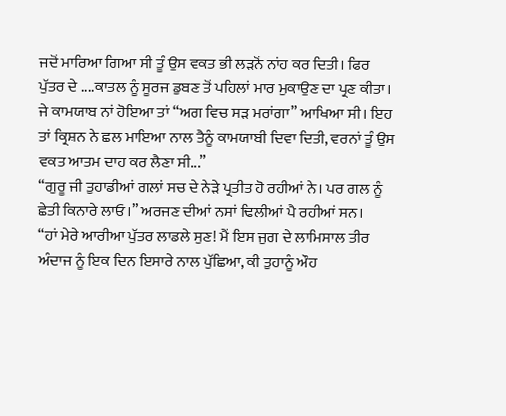ਜਦੋਂ ਮਾਰਿਆ ਗਿਆ ਸੀ ਤੂੰ ਉਸ ਵਕਤ ਭੀ ਲੜਨੋਂ ਨਾਂਹ ਕਰ ਦਿਤੀ। ਫਿਰ ਪੁੱਤਰ ਦੇ ....ਕਾਤਲ ਨੂੰ ਸੂਰਜ ਡੁਬਣ ਤੋਂ ਪਹਿਲਾਂ ਮਾਰ ਮੁਕਾਉਣ ਦਾ ਪ੍ਰਣ ਕੀਤਾ। ਜੇ ਕਾਮਯਾਬ ਨਾਂ ਹੋਇਆ ਤਾਂ “ਅਗ ਵਿਚ ਸੜ ਮਰਾਂਗਾ” ਆਖਿਆ ਸੀ। ਇਹ ਤਾਂ ਕ੍ਰਿਸ਼ਨ ਨੇ ਛਲ ਮਾਇਆ ਨਾਲ ਤੈਨੂੰ ਕਾਮਯਾਬੀ ਦਿਵਾ ਦਿਤੀ, ਵਰਨਾਂ ਤੂੰ ਉਸ ਵਕਤ ਆਤਮ ਦਾਹ ਕਰ ਲੈਣਾ ਸੀ...”
“ਗੁਰੂ ਜੀ ਤੁਹਾਡੀਆਂ ਗਲਾਂ ਸਚ ਦੇ ਨੇੜੇ ਪ੍ਰਤੀਤ ਹੋ ਰਹੀਆਂ ਨੇ। ਪਰ ਗਲ ਨੂੰ ਛੇਤੀ ਕਿਨਾਰੇ ਲਾਓ।” ਅਰਜਣ ਦੀਆਂ ਨਸਾਂ ਢਿਲੀਆਂ ਪੈ ਰਹੀਆਂ ਸਨ।
“ਹਾਂ ਮੇਰੇ ਆਰੀਆ ਪੁੱਤਰ ਲਾਡਲੇ ਸੁਣ! ਮੈਂ ਇਸ ਜੁਗ ਦੇ ਲਾਮਿਸਾਲ ਤੀਰ ਅੰਦਾਜ ਨੂੰ ਇਕ ਦਿਨ ਇਸਾਰੇ ਨਾਲ ਪੁੱਛਿਆ, ਕੀ ਤੁਹਾਨੂੰ ਔਹ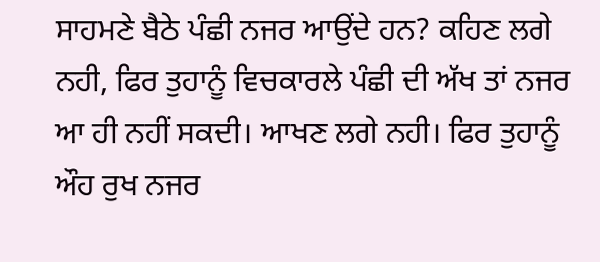ਸਾਹਮਣੇ ਬੈਠੇ ਪੰਛੀ ਨਜਰ ਆਉਂਦੇ ਹਨ? ਕਹਿਣ ਲਗੇ ਨਹੀ, ਫਿਰ ਤੁਹਾਨੂੰ ਵਿਚਕਾਰਲੇ ਪੰਛੀ ਦੀ ਅੱਖ ਤਾਂ ਨਜਰ ਆ ਹੀ ਨਹੀਂ ਸਕਦੀ। ਆਖਣ ਲਗੇ ਨਹੀ। ਫਿਰ ਤੁਹਾਨੂੰ ਔਹ ਰੁਖ ਨਜਰ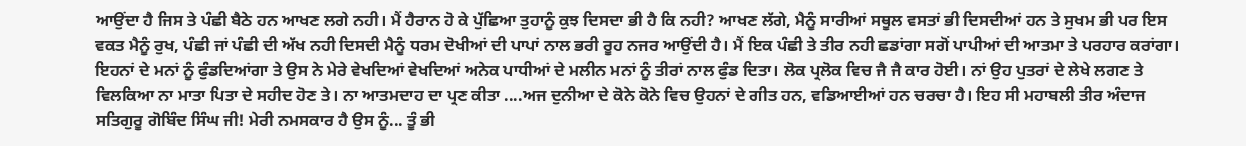ਆਉਂਦਾ ਹੈ ਜਿਸ ਤੇ ਪੰਛੀ ਬੈਠੇ ਹਨ ਆਖਣ ਲਗੇ ਨਹੀ। ਮੈਂ ਹੈਰਾਨ ਹੋ ਕੇ ਪੁੱਛਿਆ ਤੁਹਾਨੂੰ ਕੁਝ ਦਿਸਦਾ ਭੀ ਹੈ ਕਿ ਨਹੀ? ਆਖਣ ਲੱਗੇ, ਮੈਨੂੰ ਸਾਰੀਆਂ ਸਥੂਲ ਵਸਤਾਂ ਭੀ ਦਿਸਦੀਆਂ ਹਨ ਤੇ ਸੁਖਮ ਭੀ ਪਰ ਇਸ ਵਕਤ ਮੈਨੂੰ ਰੁਖ, ਪੰਛੀ ਜਾਂ ਪੰਛੀ ਦੀ ਅੱਖ ਨਹੀ ਦਿਸਦੀ ਮੈਨੂੰ ਧਰਮ ਦੋਖੀਆਂ ਦੀ ਪਾਪਾਂ ਨਾਲ ਭਰੀ ਰੂਹ ਨਜਰ ਆਉਂਦੀ ਹੈ। ਮੈਂ ਇਕ ਪੰਛੀ ਤੇ ਤੀਰ ਨਹੀ ਛਡਾਂਗਾ ਸਗੋਂ ਪਾਪੀਆਂ ਦੀ ਆਤਮਾ ਤੇ ਪਰਹਾਰ ਕਰਾਂਗਾ। ਇਹਨਾਂ ਦੇ ਮਨਾਂ ਨੂੰ ਫੁੰਡਦਿਆਂਗਾ ਤੇ ਉਸ ਨੇ ਮੇਰੇ ਵੇਖਦਿਆਂ ਵੇਖਦਿਆਂ ਅਨੇਕ ਪਾਧੀਆਂ ਦੇ ਮਲੀਨ ਮਨਾਂ ਨੂੰ ਤੀਰਾਂ ਨਾਲ ਫੁੰਡ ਦਿਤਾ। ਲੋਕ ਪ੍ਰਲੋਕ ਵਿਚ ਜੈ ਜੈ ਕਾਰ ਹੋਈ। ਨਾਂ ਉਹ ਪੁਤਰਾਂ ਦੇ ਲੇਖੇ ਲਗਣ ਤੇ ਵਿਲਕਿਆ ਨਾ ਮਾਤਾ ਪਿਤਾ ਦੇ ਸਹੀਦ ਹੋਣ ਤੇ। ਨਾ ਆਤਮਦਾਹ ਦਾ ਪ੍ਰਣ ਕੀਤਾ ....ਅਜ ਦੁਨੀਆ ਦੇ ਕੋਨੇ ਕੋਨੇ ਵਿਚ ਉਹਨਾਂ ਦੇ ਗੀਤ ਹਨ, ਵਡਿਆਈਆਂ ਹਨ ਚਰਚਾ ਹੈ। ਇਹ ਸੀ ਮਹਾਬਲੀ ਤੀਰ ਅੰਦਾਜ ਸਤਿਗੁਰੂ ਗੋਬਿੰਦ ਸਿੰਘ ਜੀ! ਮੇਰੀ ਨਮਸਕਾਰ ਹੈ ਉਸ ਨੂੰ... ਤੂੰ ਭੀ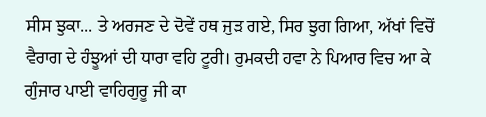ਸੀਸ ਝੁਕਾ... ਤੇ ਅਰਜਣ ਦੇ ਦੋਵੇਂ ਹਥ ਜੁੜ ਗਏ, ਸਿਰ ਝੁਗ ਗਿਆ, ਅੱਖਾਂ ਵਿਚੋਂ ਵੈਰਾਗ ਦੇ ਹੰਝੂਆਂ ਦੀ ਧਾਰਾ ਵਹਿ ਟੂਰੀ। ਰੁਮਕਦੀ ਹਵਾ ਨੇ ਪਿਆਰ ਵਿਚ ਆ ਕੇ ਗੁੰਜਾਰ ਪਾਈ ਵਾਹਿਗੁਰੂ ਜੀ ਕਾ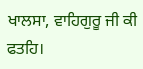ਖਾਲਸਾ, ਵਾਹਿਗੁਰੂ ਜੀ ਕੀ ਫਤਹਿ।